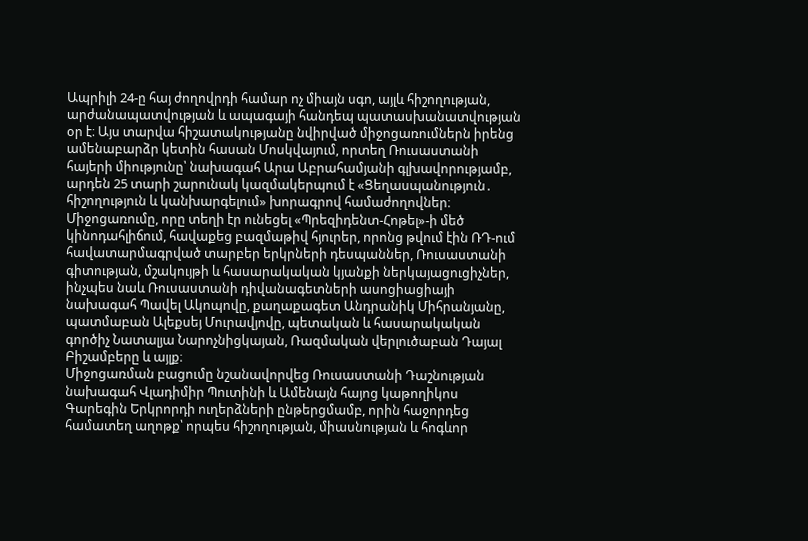Ապրիլի 24-ը հայ ժողովրդի համար ոչ միայն սգո, այլև հիշողության, արժանապատվության և ապագայի հանդեպ պատասխանատվության օր է։ Այս տարվա հիշատակությանը նվիրված միջոցառումներն իրենց ամենաբարձր կետին հասան Մոսկվայում, որտեղ Ռուսաստանի հայերի միությունը՝ նախագահ Արա Աբրահամյանի գլխավորությամբ, արդեն 25 տարի շարունակ կազմակերպում է «Ցեղասպանություն․ հիշողություն և կանխարգելում» խորագրով համաժողովներ։
Միջոցառումը, որը տեղի էր ունեցել «Պրեզիդենտ-Հոթել»-ի մեծ կինոդահլիճում, հավաքեց բազմաթիվ հյուրեր, որոնց թվում էին ՌԴ-ում հավատարմագրված տարբեր երկրների դեսպաններ, Ռուսաստանի գիտության, մշակույթի և հասարակական կյանքի ներկայացուցիչներ, ինչպես նաև Ռուսաստանի դիվանագետների ասոցիացիայի նախագահ Պավել Ակոպովը, քաղաքագետ Անդրանիկ Միհրանյանը, պատմաբան Ալեքսեյ Մուրավյովը, պետական և հասարակական գործիչ Նատալյա Նարոչնիցկայան, Ռազմական վերլուծաբան Դայալ Բիշամբերը և այլք։
Միջոցառման բացումը նշանավորվեց Ռուսաստանի Դաշնության նախագահ Վլադիմիր Պուտինի և Ամենայն հայոց կաթողիկոս Գարեգին Երկրորդի ուղերձների ընթերցմամբ, որին հաջորդեց համատեղ աղոթք՝ որպես հիշողության, միասնության և հոգևոր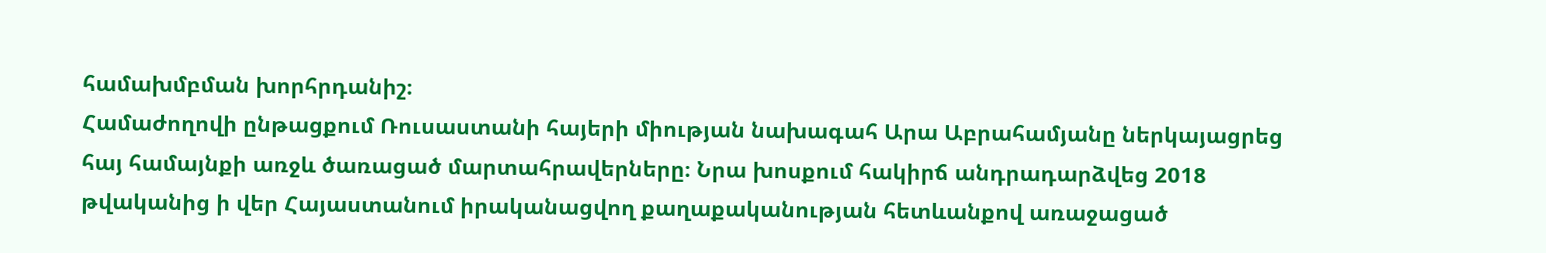համախմբման խորհրդանիշ։
Համաժողովի ընթացքում Ռուսաստանի հայերի միության նախագահ Արա Աբրահամյանը ներկայացրեց հայ համայնքի առջև ծառացած մարտահրավերները։ Նրա խոսքում հակիրճ անդրադարձվեց 2018 թվականից ի վեր Հայաստանում իրականացվող քաղաքականության հետևանքով առաջացած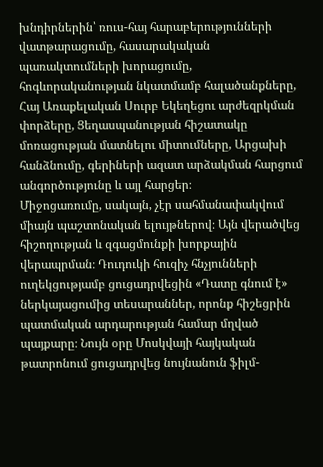խնդիրներին՝ ռուս-հայ հարաբերությունների վատթարացումը, հասարակական պառակտումների խորացումը, հոգևորականության նկատմամբ հալածանքները, Հայ Առաքելական Սուրբ Եկեղեցու արժեզրկման փորձերը, Ցեղասպանության հիշատակը մոռացության մատնելու միտումները, Արցախի հանձնումը, գերիների ազատ արձակման հարցում անգործությունը և այլ հարցեր։
Միջոցառումը, սակայն, չէր սահմանափակվում միայն պաշտոնական ելույթներով։ Այն վերածվեց հիշողության և զգացմունքի խորքային վերապրման։ Դուդուկի հուզիչ հնչյունների ուղեկցությամբ ցուցադրվեցին «Դատը գնում է» ներկայացումից տեսարաններ, որոնք հիշեցրին պատմական արդարության համար մղված պայքարը։ Նույն օրը Մոսկվայի հայկական թատրոնում ցուցադրվեց նույնանուն ֆիլմ-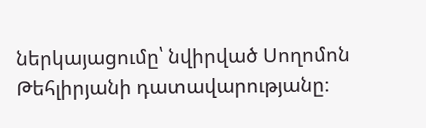ներկայացումը՝ նվիրված Սողոմոն Թեհլիրյանի դատավարությանը։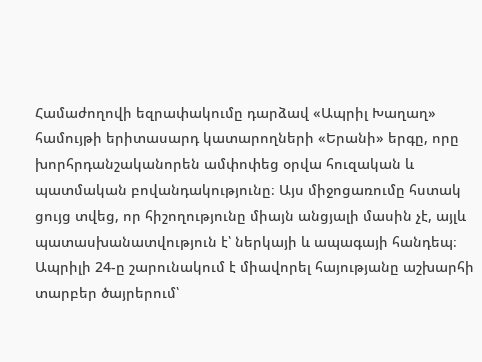Համաժողովի եզրափակումը դարձավ «Ապրիլ Խաղաղ» համույթի երիտասարդ կատարողների «Երանի» երգը, որը խորհրդանշականորեն ամփոփեց օրվա հուզական և պատմական բովանդակությունը։ Այս միջոցառումը հստակ ցույց տվեց, որ հիշողությունը միայն անցյալի մասին չէ, այլև պատասխանատվություն է՝ ներկայի և ապագայի հանդեպ։ Ապրիլի 24-ը շարունակում է միավորել հայությանը աշխարհի տարբեր ծայրերում՝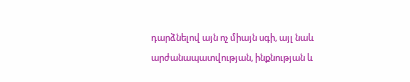դարձնելով այն ոչ միայն սգի, այլ նաև արժանապատվության, ինքնության և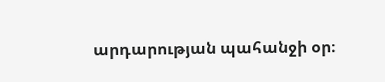արդարության պահանջի օր։